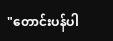"တောင်းပန်ပါ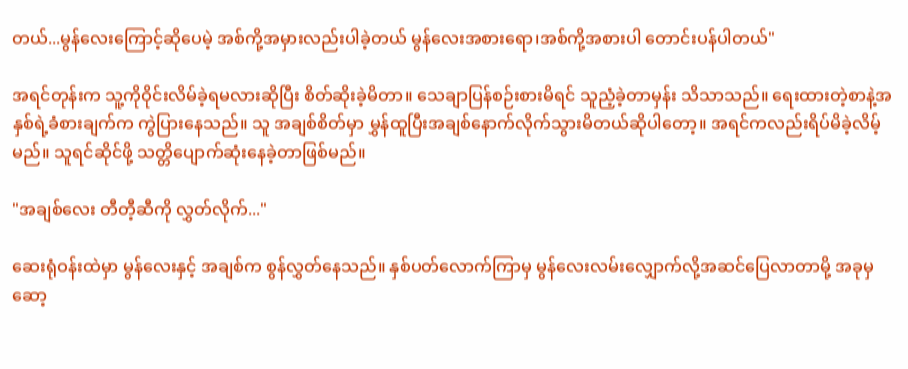တယ်...မွန်လေးကြောင့်ဆိုပေမဲ့ အစ်ကို့အမှားလည်းပါခဲ့တယ် မွန်လေးအစားရော၊အစ်ကို့အစားပါ တောင်းပန်ပါတယ်"

အရင်တုန်းက သူ့ကိုဝိုင်းလိမ်ခဲ့ရမလားဆိုပြီး စိတ်ဆိုးခဲ့မိတာ။ သေချာပြန်စဉ်းစားမိရင် သူညံ့ခဲ့တာမှန်း သိသာသည်။ ရေးထားတဲ့စာနဲ့အနှစ်ရဲ့ခံစားချက်က ကွဲပြားနေသည်။ သူ အချစ်စိတ်မှာ မွှန်ထူပြီးအချစ်‌နောက်လိုက်သွားမိတယ်ဆိုပါတော့။ အရင်ကလည်းရိပ်မိခဲ့လိမ့်မည်။ သူရင်ဆိုင်ဖို့ သတ္တိပျောက်ဆုံးနေခဲ့တာဖြစ်မည်။

"အချစ်လေး တီတီ့ဆီကို လွှတ်လိုက်..."

ဆေးရုံဝန်းထဲမှာ မွန်လေးနှင့် အချစ်က စွန်လွှတ်နေသည်။ နှစ်ပတ်လောက်ကြာမှ မွန်လေးလမ်းလျှောက်လို့အဆင်ပြေလာတာမို့ အခုမှဆော့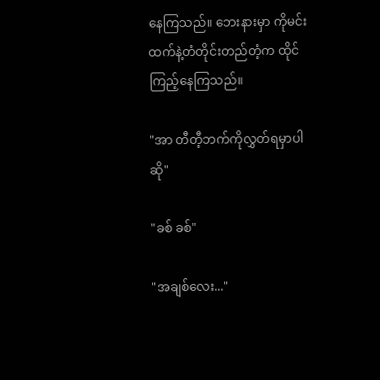နေကြသည်။ ဘေးနားမှာ ကိုမင်းထက်နဲ့တံတိုင်းတည်တံ့က ထိုင်ကြည့်နေကြသည်။

"အာ တီတီ့ဘက်ကိုလွှတ်ရမှာပါဆို"

"ခစ် ခစ်"

"အချစ်လေး..."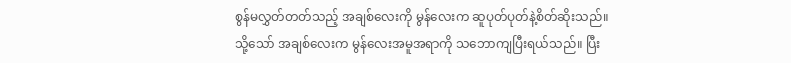စွန်မလွှတ်တတ်သည့် အချစ်လေးကို မွန်လေးက ဆူပုတ်ပုတ်နဲ့စိတ်ဆိုးသည်။ သို့‌သော် အချစ်လေးက မွန်လေးအမူအရာကို သဘောကျပြီးရယ်သည်။ ပြီး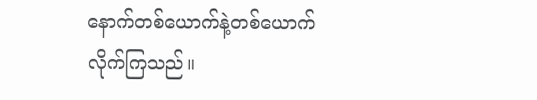နောက်တစ်‌ယောက်နဲ့တစ်ယောက်လိုက်ကြသည်။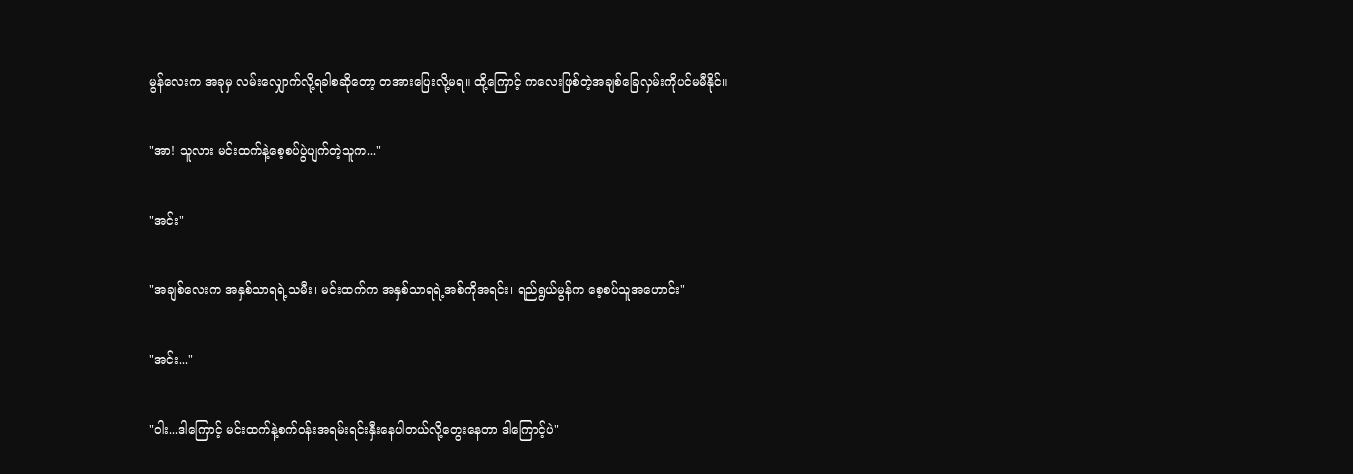မွန်လေးက အခုမှ လမ်းလျှောက်လို့ရခါစဆိုတော့ တအားပြေးလို့မရ။ ထို့ကြောင့် ကလေးဖြစ်တဲ့အချစ်ခြေလှမ်းကိုပင်မမီနိုင်။

"အာ! သူလား မင်းထက်နဲ့‌စေ့စပ်ပွဲပျက်တဲ့သူက..."

"အင်း"

"အချစ်လေးက အနှစ်သာရရဲ့သမီး၊ မင်းထက်က အနှစ်သာရရဲ့အစ်ကိုအရင်း၊ ရည်ရွယ်မွန်က စေ့စပ်သူအဟောင်း"

"အင်း..."

"ဝါး...ဒါကြောင့် မင်းထက်နဲ့စက်ဝန်းအရမ်းရင်းနှီးနေပါတယ်လို့တွေးနေတာ ဒါကြောင့်ပဲ"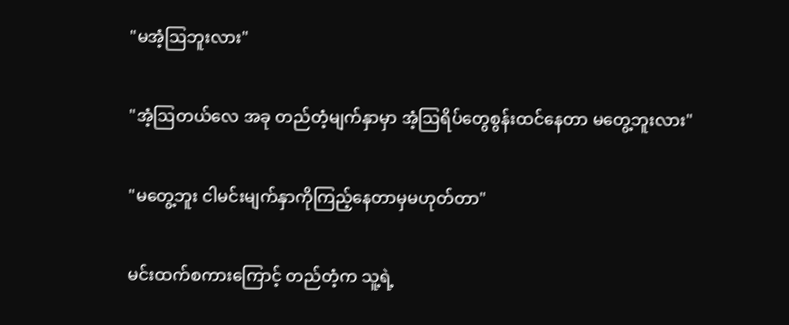"မအံ့ဩဘူးလား"

"အံ့ဩတယ်လေ အခု တည်တံ့မျက်နှာမှာ အံ့ဩရိပ်တွေစွန်းထင်နေတာ မတွေ့ဘူးလား"

"မတွေ့ဘူး ငါမင်းမျက်နှာကိုကြည့်နေတာမှမဟုတ်တာ"

မင်းထက်စကားကြောင့် တည်တံ့က သူ့ရဲ့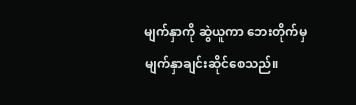မျက်နှာကို ဆွဲယူကာ ဘေးတိုက်မှမျက်နှာချင်းဆိုင်စေသည်။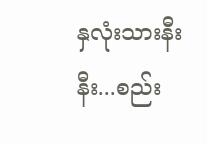နှလုံးသားနီးနီး...စည်း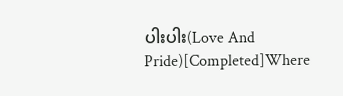ပါးပါး(Love And Pride)[Completed]Where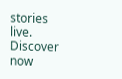stories live. Discover now